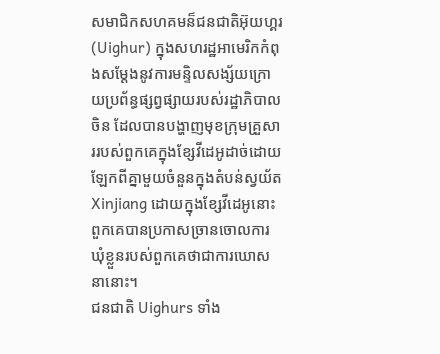សមាជិកសហគមន៏ជនជាតិអ៊ុយហ្គរ (Uighur) ក្នុងសហរដ្ឋអាមេរិកកំពុងសម្តែងនូវការមន្ទិលសង្ស័យក្រោយប្រព័ន្ធផ្សព្វផ្សាយរបស់រដ្ឋាភិបាលចិន ដែលបានបង្ហាញមុខក្រុមគ្រួសាររបស់ពួកគេក្នុងខ្សែវីដេអូដាច់ដោយឡែកពីគ្នាមួយចំនួនក្នុងតំបន់ស្វយ័ត Xinjiang ដោយក្នុងខ្សែវីដេអូនោះ ពួកគេបានប្រកាសច្រានចោលការឃុំខ្លួនរបស់ពួកគេថាជាការឃោសនានោះ។
ជនជាតិ Uighurs ទាំង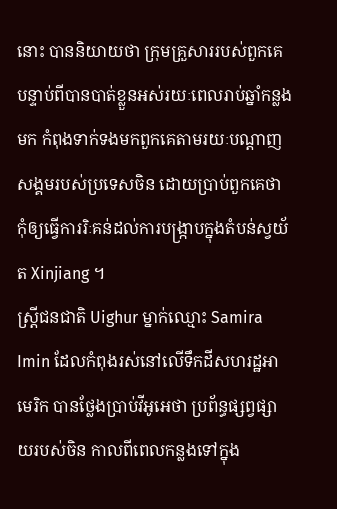នោះ បាននិយាយថា ក្រុមគ្រួសាររបស់ពួកគេ បន្ទាប់ពីបានបាត់ខ្លួនអស់រយៈពេលរាប់ឆ្នាំកន្លងមក កំពុងទាក់ទងមកពួកគេតាមរយៈបណ្តាញសង្គមរបស់ប្រទេសចិន ដោយប្រាប់ពួកគេថា កុំឲ្យធ្វើការរិៈគន់ដល់ការបង្រ្កាបក្នុងតំបន់ស្វយ័ត Xinjiang ។
ស្រ្តីជនជាតិ Uighur ម្នាក់ឈ្មោះ Samira Imin ដែលកំពុងរស់នៅលើទឹកដីសហរដ្ឋអាមេរិក បានថ្លែងប្រាប់វីអូអេថា ប្រព័ន្ធផ្សព្វផ្សាយរបស់ចិន កាលពីពេលកន្លងទៅក្នុង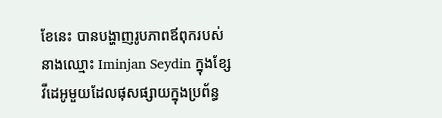ខែនេះ បានបង្ហាញរូបភាពឪពុករបស់នាងឈ្មោះ Iminjan Seydin ក្នុងខ្សែវីដេអូមួយដែលផុសផ្សាយក្នុងប្រព័ន្ធ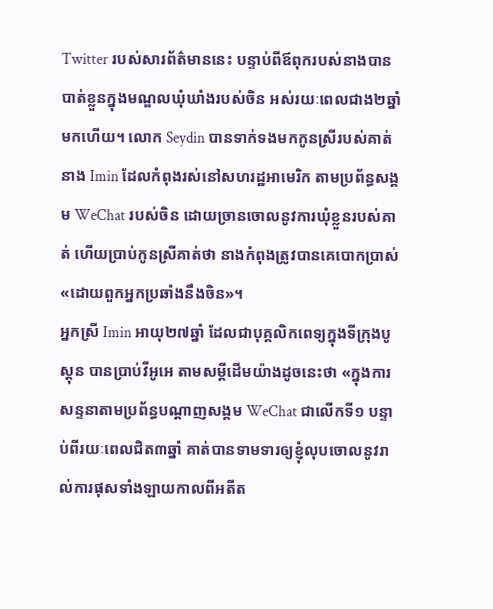Twitter របស់សារព័ត៌មាននេះ បន្ទាប់ពីឪពុករបស់នាងបានបាត់ខ្លួនក្នុងមណ្ឌលឃុំឃាំងរបស់ចិន អស់រយៈពេលជាង២ឆ្នាំមកហើយ។ លោក Seydin បានទាក់ទងមកកូនស្រីរបស់គាត់នាង Imin ដែលកំពុងរស់នៅសហរដ្ឋអាមេរិក តាមប្រព័ន្ធសង្គម WeChat របស់ចិន ដោយច្រានចោលនូវការឃុំខ្លួនរបស់គាត់ ហើយប្រាប់កូនស្រីគាត់ថា នាងកំពុងត្រូវបានគេបោកប្រាស់ «ដោយពួកអ្នកប្រឆាំងនឹងចិន»។
អ្នកស្រី Imin អាយុ២៧ឆ្នាំ ដែលជាបុគ្គលិកពេទ្យក្នុងទីក្រុងបូស្តុន បានប្រាប់វីអូអេ តាមសម្តីដើមយ៉ាងដូចនេះថា «ក្នុងការសន្ទនាតាមប្រព័ន្ធបណ្តាញសង្គម WeChat ជាលើកទី១ បន្ទាប់ពីរយៈពេលជិត៣ឆ្នាំ គាត់បានទាមទារឲ្យខ្ញុំលុបចោលនូវរាល់ការផុសទាំងឡាយកាលពីអតីត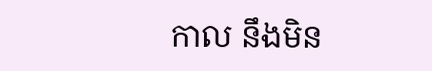កាល នឹងមិន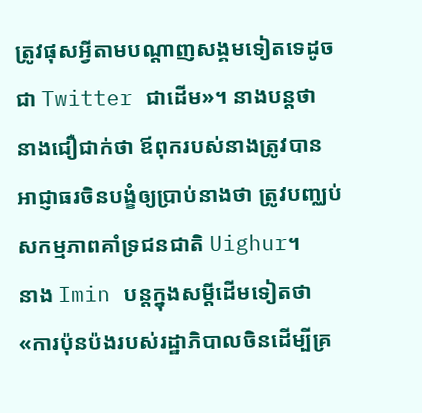ត្រូវផុសអ្វីតាមបណ្តាញសង្គមទៀតទេដូចជា Twitter ជាដើម»។ នាងបន្តថា នាងជឿជាក់ថា ឪពុករបស់នាងត្រូវបានអាជ្ញាធរចិនបង្ខំឲ្យប្រាប់នាងថា ត្រូវបញ្ឈប់សកម្មភាពគាំទ្រជនជាតិ Uighur។
នាង Imin បន្តក្នុងសម្តីដើមទៀតថា «ការប៉ុនប៉ងរបស់រដ្ឋាភិបាលចិនដើម្បីគ្រ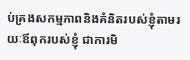ប់គ្រងសកម្មភាពនិងគំនិតរបស់ខ្ញុំតាមរយៈឪពុករបស់ខ្ញុំ ជាការមិ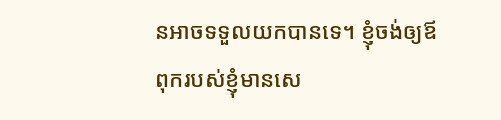នអាចទទួលយកបានទេ។ ខ្ញុំចង់ឲ្យឪពុករបស់ខ្ញុំមានសេ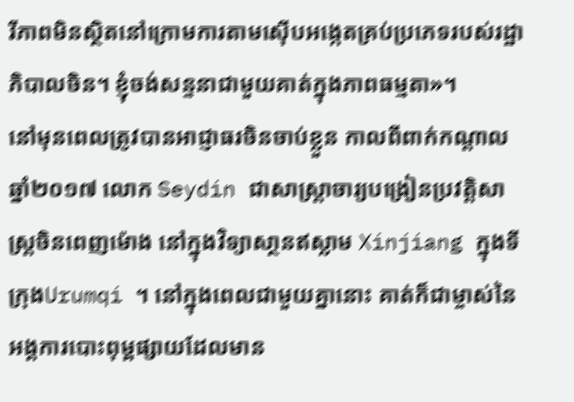រីភាពមិនស្ថិតនៅក្រោមការតាមស៊ើបអង្កេតគ្រប់ប្រភេទរបស់រដ្ឋាភិបាលចិន។ ខ្ញុំចង់សន្ទនាជាមួយគាត់ក្នុងភាពធម្មតា»។
នៅមុនពេលត្រូវបានអាជ្ញាធរចិនចាប់ខ្លួន កាលពីពាក់កណ្តាលឆ្នាំ២០១៧ លោក Seydin ជាសាស្ត្រាចារ្យបង្រៀនប្រវត្តិសាស្រ្តចិនពេញម៉ោង នៅក្នុងវិទ្យាសា្ថនឥស្លាម Xinjiang ក្នុងទីក្រុងUrumqi ។ នៅក្នុងពេលជាមួយគ្នានោះ គាត់ក៏ជាម្ចាស់នៃអង្គការបោះពុម្ពផ្សាយដែលមាន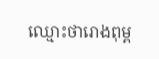ឈ្មោះថារោងពុម្ព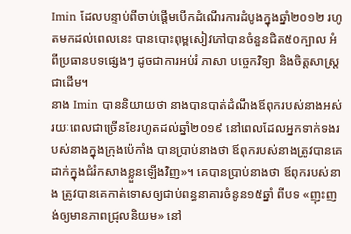Imin ដែលបន្ទាប់ពីចាប់ផ្តើមបើកដំណើរការដំបូងក្នុងឆ្នាំ២០១២ រហូតមកដល់ពេលនេះ បានបោះពុម្ពសៀវភៅបានចំនួនជិត៥០ក្បាល អំពីប្រធានបទផ្សេងៗ ដូចជាការអប់រំ ភាសា បច្ចេកវិទ្យា និងចិត្តសាស្រ្ត ជាដើម។
នាង Imin បាននិយាយថា នាងបានបាត់ដំណឹងឪពុករបស់នាងអស់រយៈពេលជាច្រើនខែរហូតដល់ឆ្នាំ២០១៩ នៅពេលដែលអ្នកទាក់ទងរបស់នាងក្នុងក្រុងប៉េកាំង បានប្រាប់នាងថា ឪពុករបស់នាងត្រូវបានគេដាក់ក្នុងជំរំកសាងខ្លួនឡើងវិញ»។ គេបានប្រាប់នាងថា ឪពុករបស់នាង ត្រូវបានគេកាត់ទោសឲ្យជាប់ពន្ធនាគារចំនូន១៥ឆ្នាំ ពីបទ «ញុះញង់ឲ្យមានភាពជ្រុលនិយម» នៅ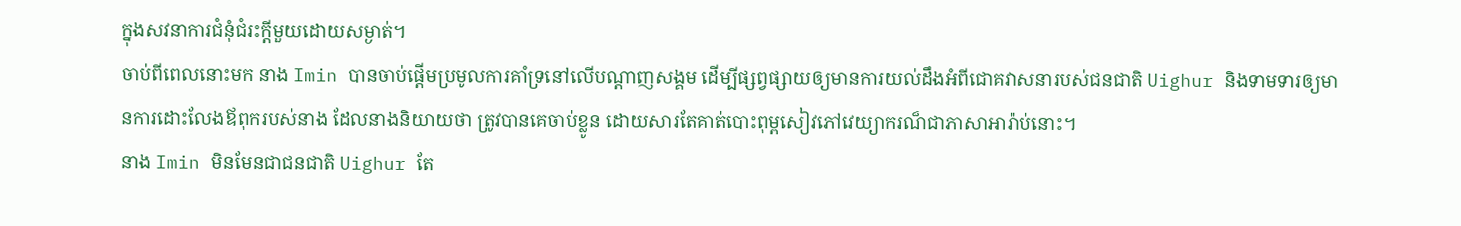ក្នុងសវនាការជំនុំជំរះក្តីមួយដោយសម្ងាត់។
ចាប់ពីពេលនោះមក នាង Imin បានចាប់ផ្តើមប្រមូលការគាំទ្រនៅលើបណ្តាញសង្គម ដើម្បីផ្សព្វផ្សាយឲ្យមានការយល់ដឹងអំពីជោគវាសនារបស់ជនជាតិ Uighur និងទាមទារឲ្យមានការដោះលែងឪពុករបស់នាង ដែលនាងនិយាយថា ត្រូវបានគេចាប់ខ្លូន ដោយសារតែគាត់បោះពុម្ពសៀវភៅវេយ្យាករណ៏ជាភាសាអារ៉ាប់នោះ។
នាង Imin មិនមែនជាជនជាតិ Uighur តែ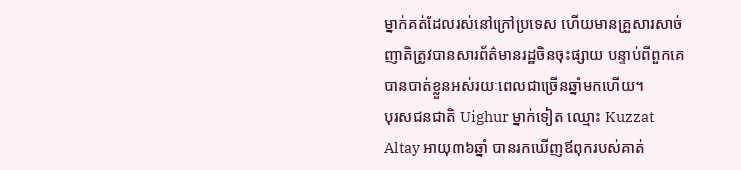ម្នាក់គត់ដែលរស់នៅក្រៅប្រទេស ហើយមានគ្រួសារសាច់ញាតិត្រូវបានសារព័ត៌មានរដ្ឋចិនចុះផ្សាយ បន្ទាប់ពីពួកគេបានបាត់ខ្លួនអស់រយៈពេលជាច្រើនឆ្នាំមកហើយ។
បុរសជនជាតិ Uighur ម្នាក់ទៀត ឈ្មោះ Kuzzat Altay អាយុ៣៦ឆ្នាំ បានរកឃើញឪពុករបស់គាត់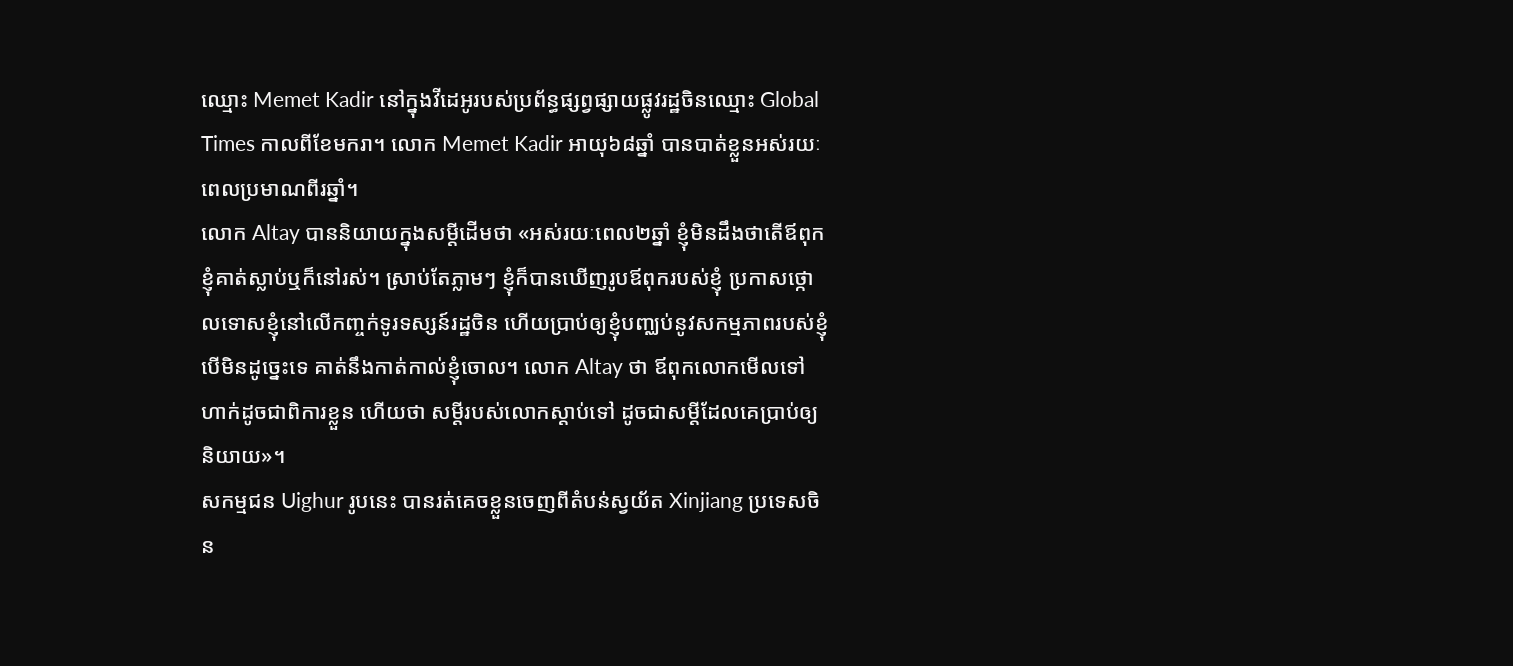ឈ្មោះ Memet Kadir នៅក្នុងវីដេអូរបស់ប្រព័ន្ធផ្សព្វផ្សាយផ្លូវរដ្ឋចិនឈ្មោះ Global Times កាលពីខែមករា។ លោក Memet Kadir អាយុ៦៨ឆ្នាំ បានបាត់ខ្លួនអស់រយៈពេលប្រមាណពីរឆ្នាំ។
លោក Altay បាននិយាយក្នុងសម្តីដើមថា «អស់រយៈពេល២ឆ្នាំ ខ្ញុំមិនដឹងថាតើឪពុកខ្ញុំគាត់ស្លាប់ឬក៏នៅរស់។ ស្រាប់តែភ្លាមៗ ខ្ញុំក៏បានឃើញរូបឪពុករបស់ខ្ញុំ ប្រកាសថ្កោលទោសខ្ញុំនៅលើកញ្ចក់ទូរទស្សន៍រដ្ឋចិន ហើយប្រាប់ឲ្យខ្ញុំបញ្ឈប់នូវសកម្មភាពរបស់ខ្ញុំ បើមិនដូច្នេះទេ គាត់នឹងកាត់កាល់ខ្ញុំចោល។ លោក Altay ថា ឪពុកលោកមើលទៅ ហាក់ដូចជាពិការខ្លួន ហើយថា សម្តីរបស់លោកស្តាប់ទៅ ដូចជាសម្តីដែលគេប្រាប់ឲ្យនិយាយ»។
សកម្មជន Uighur រូបនេះ បានរត់គេចខ្លួនចេញពីតំបន់ស្វយ័ត Xinjiang ប្រទេសចិន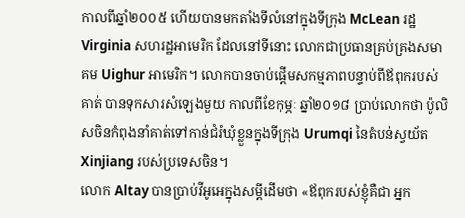កាលពីឆ្នាំ២០០៥ ហើយបានមកតាំងទីលំនៅក្នុងទីក្រុង McLean រដ្ឋ Virginia សហរដ្ឋអាមេរិក ដែលនៅទីនោះ លោកជាប្រធានគ្រប់គ្រងសមាគម Uighur អាមេរិក។ លោកបានចាប់ផ្តើមសកម្មភាពបន្ទាប់ពីឪពុករបស់គាត់ បានទុកសារសំឡេងមួយ កាលពីខែកុម្ភៈ ឆ្នាំ២០១៨ ប្រាប់លោកថា ប៉ូលិសចិនកំពុងនាំគាត់ទៅកាន់ជំរំឃុំខ្លួនក្នុងទីក្រុង Urumqi នៃតំបន់ស្វយ័ត Xinjiang របស់ប្រទេសចិន។
លោក Altay បានប្រាប់វីអូអេក្នុងសម្តីដើមថា «ឪពុករបស់ខ្ញុំគឺជា អ្នក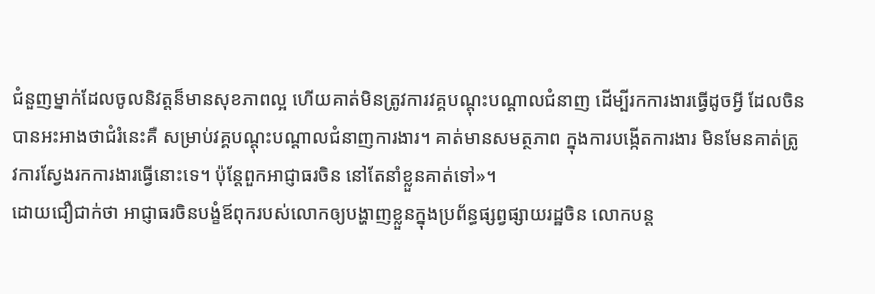ជំនួញម្នាក់ដែលចូលនិវត្តន៏មានសុខភាពល្អ ហើយគាត់មិនត្រូវការវគ្គបណ្តុះបណ្តាលជំនាញ ដើម្បីរកការងារធ្វើដូចអ្វី ដែលចិនបានអះអាងថាជំរំនេះគឺ សម្រាប់វគ្គបណ្តុះបណ្តាលជំនាញការងារ។ គាត់មានសមត្ថភាព ក្នុងការបង្កើតការងារ មិនមែនគាត់ត្រូវការស្វែងរកការងារធ្វើនោះទេ។ ប៉ុន្តែពួកអាជ្ញាធរចិន នៅតែនាំខ្លួនគាត់ទៅ»។
ដោយជឿជាក់ថា អាជ្ញាធរចិនបង្ខំឪពុករបស់លោកឲ្យបង្ហាញខ្លួនក្នុងប្រព័ន្ធផ្សព្វផ្សាយរដ្ឋចិន លោកបន្ត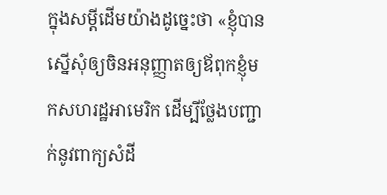ក្នុងសម្តីដើមយ៉ាងដូច្នេះថា «ខ្ញុំបានស្នើសុំឲ្យចិនអនុញ្ញាតឲ្យឪពុកខ្ញុំមកសហរដ្ឋអាមេរិក ដើម្បីថ្លែងបញ្ជាក់នូវពាក្យសំដី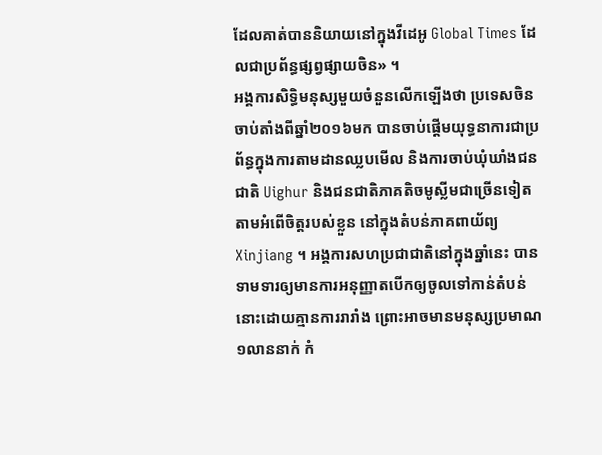ដែលគាត់បាននិយាយនៅក្នុងវីដេអូ Global Times ដែលជាប្រព័ន្ធផ្សព្វផ្សាយចិន» ។
អង្គការសិទ្ធិមនុស្សមួយចំនួនលើកឡើងថា ប្រទេសចិន ចាប់តាំងពីឆ្នាំ២០១៦មក បានចាប់ផ្តើមយុទ្ធនាការជាប្រព័ន្ធក្នុងការតាមដានឈ្លបមើល និងការចាប់ឃុំឃាំងជនជាតិ Uighur និងជនជាតិភាគតិចមូស្លីមជាច្រើនទៀត តាមអំពើចិត្តរបស់ខ្លួន នៅក្នុងតំបន់ភាគពាយ័ព្យ Xinjiang ។ អង្គការសហប្រជាជាតិនៅក្នុងឆ្នាំនេះ បានទាមទារឲ្យមានការអនុញ្ញាតបើកឲ្យចូលទៅកាន់តំបន់នោះដោយគ្មានការរារាំង ព្រោះអាចមានមនុស្សប្រមាណ១លាននាក់ កំ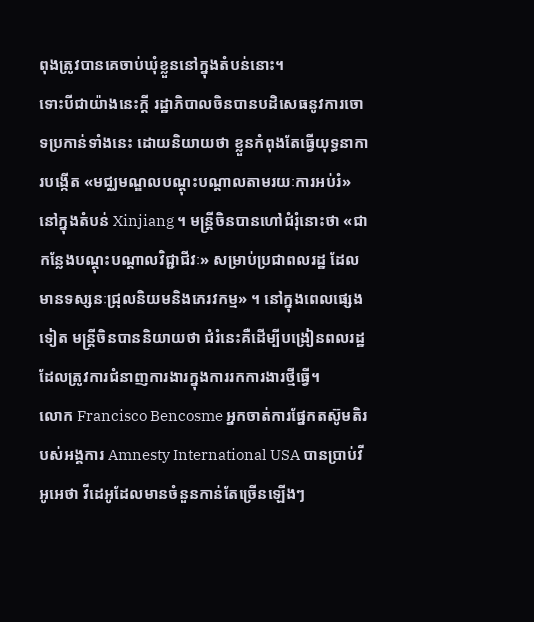ពុងត្រូវបានគេចាប់ឃុំខ្លួននៅក្នុងតំបន់នោះ។
ទោះបីជាយ៉ាងនេះក្តី រដ្ឋាភិបាលចិនបានបដិសេធនូវការចោទប្រកាន់ទាំងនេះ ដោយនិយាយថា ខ្លួនកំពុងតែធ្វើយុទ្ធនាការបង្កើត «មជ្ឈមណ្ឌលបណ្តុះបណ្តាលតាមរយៈការអប់រំ» នៅក្នុងតំបន់ Xinjiang ។ មន្ត្រីចិនបានហៅជំរុំនោះថា «ជាកន្លែងបណ្តុះបណ្តាលវិជ្ជាជីវៈ» សម្រាប់ប្រជាពលរដ្ឋ ដែលមានទស្សនៈជ្រុលនិយមនិងភេរវកម្ម» ។ នៅក្នុងពេលផ្សេងទៀត មន្ត្រីចិនបាននិយាយថា ជំរំនេះគឺដើម្បីបង្រៀនពលរដ្ឋដែលត្រូវការជំនាញការងារក្នុងការរកការងារថ្មីធ្វើ។
លោក Francisco Bencosme អ្នកចាត់ការផ្នែកតស៊ូមតិរបស់អង្គការ Amnesty International USA បានប្រាប់វីអូអេថា វីដេអូដែលមានចំនួនកាន់តែច្រើនឡើងៗ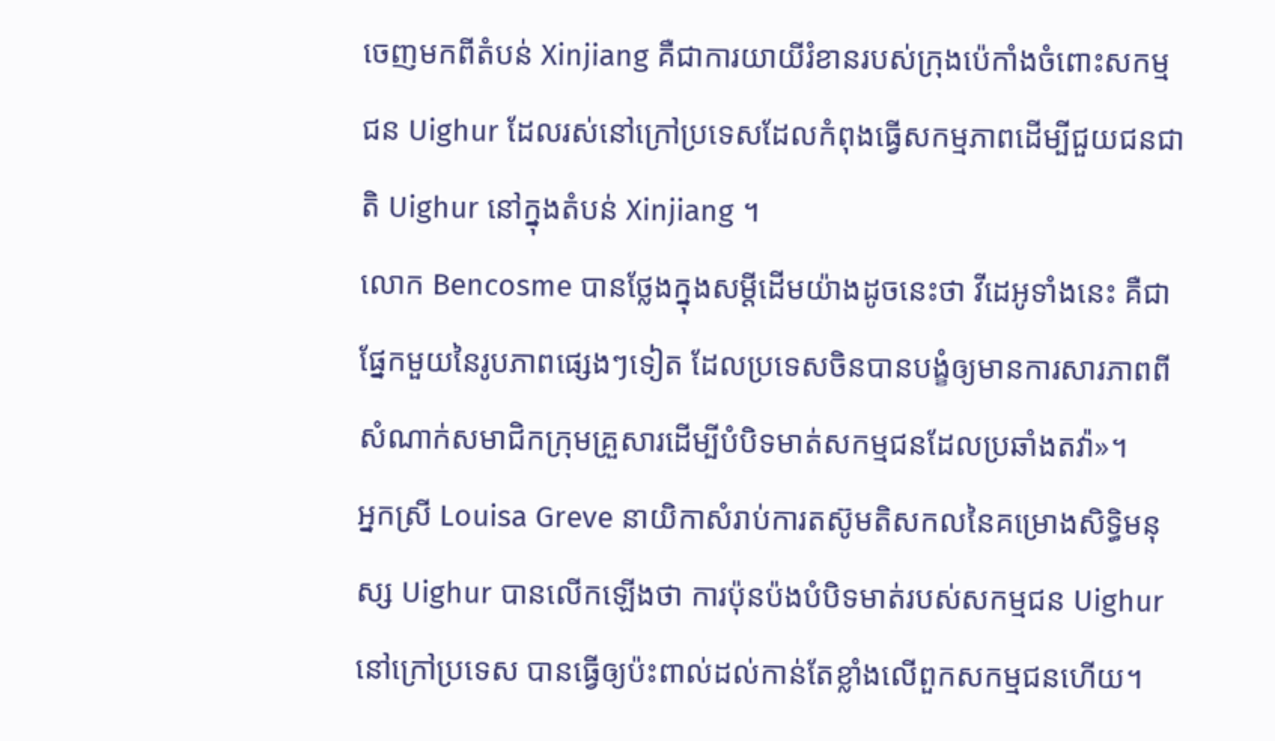ចេញមកពីតំបន់ Xinjiang គឺជាការយាយីរំខានរបស់ក្រុងប៉េកាំងចំពោះសកម្មជន Uighur ដែលរស់នៅក្រៅប្រទេសដែលកំពុងធ្វើសកម្មភាពដើម្បីជួយជនជាតិ Uighur នៅក្នុងតំបន់ Xinjiang ។
លោក Bencosme បានថ្លែងក្នុងសម្តីដើមយ៉ាងដូចនេះថា វីដេអូទាំងនេះ គឺជាផ្នែកមួយនៃរូបភាពផ្សេងៗទៀត ដែលប្រទេសចិនបានបង្ខំឲ្យមានការសារភាពពីសំណាក់សមាជិកក្រុមគ្រួសារដើម្បីបំបិទមាត់សកម្មជនដែលប្រឆាំងតវ៉ា»។
អ្នកស្រី Louisa Greve នាយិកាសំរាប់ការតស៊ូមតិសកលនៃគម្រោងសិទ្ធិមនុស្ស Uighur បានលើកឡើងថា ការប៉ុនប៉ងបំបិទមាត់របស់សកម្មជន Uighur នៅក្រៅប្រទេស បានធ្វើឲ្យប៉ះពាល់ដល់កាន់តែខ្លាំងលើពួកសកម្មជនហើយ។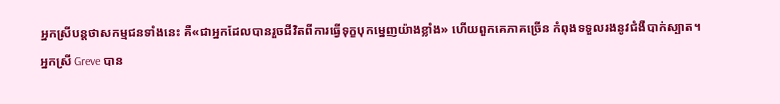អ្នកស្រីបន្តថាសកម្មជនទាំងនេះ គឺ«ជាអ្នកដែលបានរួចជីវិតពីការធ្វើទុក្ខបុកម្នេញយ៉ាងខ្លាំង» ហើយពួកគេភាគច្រើន កំពុងទទួលរងនូវជំងឺបាក់ស្បាត។
អ្នកស្រី Greve បាន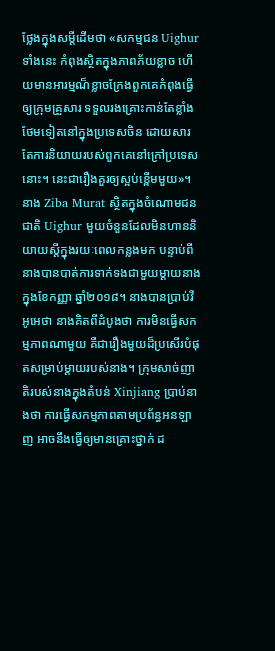ថ្លែងក្នុងសម្តីដើមថា «សកម្មជន Uighur ទាំងនេះ កំពុងស្ថិតក្នុងភាពភ័យខ្លាច ហើយមានអារម្មណ៏ខ្លាចក្រែងពួកគេកំពុងធ្វើឲ្យក្រុមគ្រួសារ ទទួលរងគ្រោះកាន់តែខ្លាំងថែមទៀតនៅក្នុងប្រទេសចិន ដោយសារតែការនិយាយរបស់ពួកគេនៅក្រៅប្រទេសនោះ។ នេះជារឿងគួរឲ្យស្អប់ខ្ពើមមួយ»។
នាង Ziba Murat ស្ថិតក្នុងចំណោមជនជាតិ Uighur មួយចំនួនដែលមិនហាននិយាយស្តីក្នុងរយៈពេលកន្លងមក បន្ទាប់ពីនាងបានបាត់ការទាក់ទងជាមួយម្តាយនាងក្នុងខែកញ្ញា ឆ្នាំ២០១៨។ នាងបានប្រាប់វីអូអេថា នាងគិតពីដំបូងថា ការមិនធ្វើសកម្មភាពណាមួយ គឺជារឿងមួយដ៏ប្រសើរបំផុតសម្រាប់ម្តាយរបស់នាង។ ក្រុមសាច់ញាតិរបស់នាងក្នុងតំបន់ Xinjiang ប្រាប់នាងថា ការធ្វើសកម្មភាពតាមប្រព័ន្ធអនឡាញ អាចនឹងធ្វើឲ្យមានគ្រោះថ្នាក់ ដ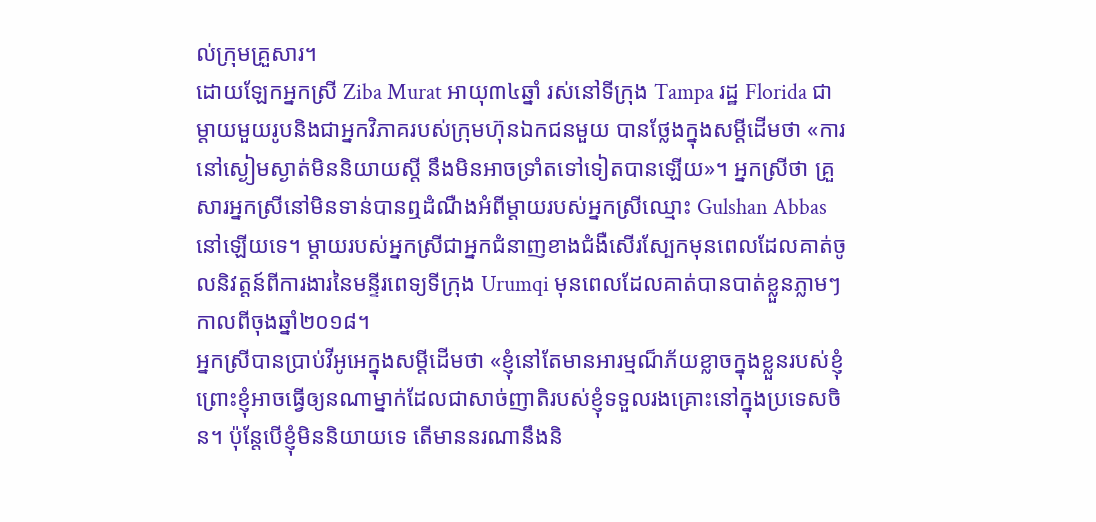ល់ក្រុមគ្រួសារ។
ដោយឡែកអ្នកស្រី Ziba Murat អាយុ៣៤ឆ្នាំ រស់នៅទីក្រុង Tampa រដ្ឋ Florida ជាម្តាយមួយរូបនិងជាអ្នកវិភាគរបស់ក្រុមហ៊ុនឯកជនមួយ បានថ្លែងក្នុងសម្តីដើមថា «ការនៅស្ងៀមស្ងាត់មិននិយាយស្តី នឹងមិនអាចទ្រាំតទៅទៀតបានឡើយ»។ អ្នកស្រីថា គ្រួសារអ្នកស្រីនៅមិនទាន់បានឮដំណឺងអំពីម្តាយរបស់អ្នកស្រីឈ្មោះ Gulshan Abbas នៅឡើយទេ។ ម្តាយរបស់អ្នកស្រីជាអ្នកជំនាញខាងជំងឺសើរស្បែកមុនពេលដែលគាត់ចូលនិវត្តន៍ពីការងារនៃមន្ទីរពេទ្យទីក្រុង Urumqi មុនពេលដែលគាត់បានបាត់ខ្លួនភ្លាមៗកាលពីចុងឆ្នាំ២០១៨។
អ្នកស្រីបានប្រាប់វីអូអេក្នុងសម្តីដើមថា «ខ្ញុំនៅតែមានអារម្មណ៏ភ័យខ្លាចក្នុងខ្លួនរបស់ខ្ញុំ ព្រោះខ្ញុំអាចធ្វើឲ្យនណាម្នាក់ដែលជាសាច់ញាតិរបស់ខ្ញុំទទួលរងគ្រោះនៅក្នុងប្រទេសចិន។ ប៉ុន្តែបើខ្ញុំមិននិយាយទេ តើមាននរណានឹងនិ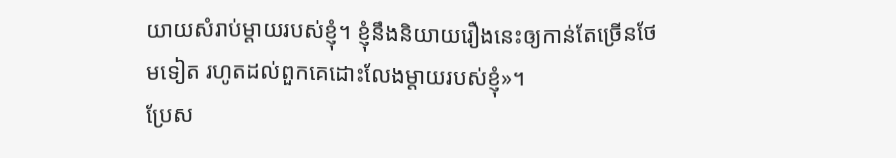យាយសំរាប់ម្តាយរបស់ខ្ញុំ។ ខ្ញុំនឹងនិយាយរឿងនេះឲ្យកាន់តែច្រើនថែមទៀត រហូតដល់ពួកគេដោះលែងម្តាយរបស់ខ្ញុំ»។
ប្រែស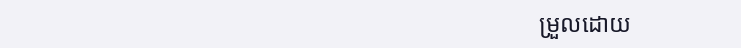ម្រួលដោយ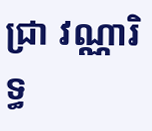ជា្រ វណ្ណារិទ្ធ